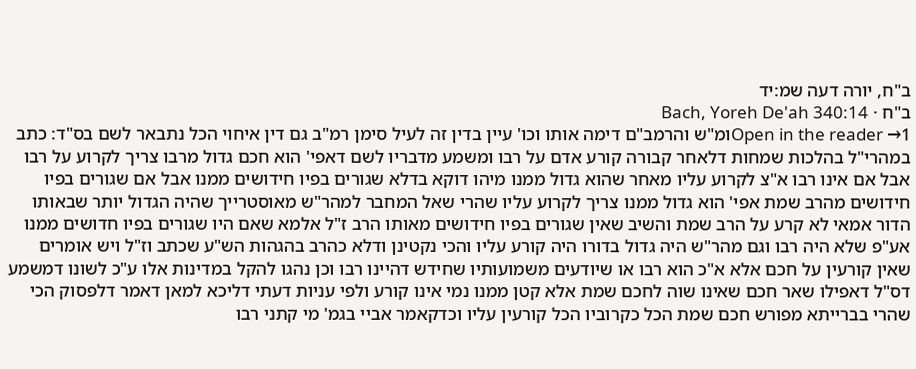ב"ח, יורה דעה שמ:יד
ב"ח · Bach, Yoreh De'ah 340:14
Open in the reader →1ומ"ש והרמב"ם דימה אותו וכו' עיין בדין זה לעיל סימן רמ"ב גם דין איחוי הכל נתבאר לשם בס"ד: כתב במהרי"ל בהלכות שמחות דלאחר קבורה קורע אדם על רבו ומשמע מדבריו לשם דאפי' הוא חכם גדול מרבו צריך לקרוע על רבו אבל אם אינו רבו א"צ לקרוע עליו מאחר שהוא גדול ממנו מיהו דוקא בדלא שגורים בפיו חידושים ממנו אבל אם שגורים בפיו חידושים מהרב שמת אפי' הוא גדול ממנו צריך לקרוע עליו שהרי שאל המחבר למהר"ש מאוסטרייך שהיה הגדול יותר שבאותו הדור אמאי לא קרע על הרב שמת והשיב שאין שגורים בפיו חידושים מאותו הרב ז"ל אלמא שאם היו שגורים בפיו חדושים ממנו אע"פ שלא היה רבו וגם מהר"ש היה גדול בדורו היה קורע עליו והכי נקטינן ודלא כהרב בהגהות הש"ע שכתב וז"ל ויש אומרים שאין קורעין על חכם אלא א"כ הוא רבו או שיודעים משמועותיו שחידש דהיינו רבו וכן נהגו להקל במדינות אלו ע"כ לשונו דמשמע דס"ל דאפילו שאר חכם שאינו שוה לחכם שמת אלא קטן ממנו נמי אינו קורע ולפי עניות דעתי דליכא למאן דאמר דלפסוק הכי שהרי בברייתא מפורש חכם שמת הכל כקרוביו הכל קורעין עליו וכדקאמר אביי בגמ' מי קתני רבו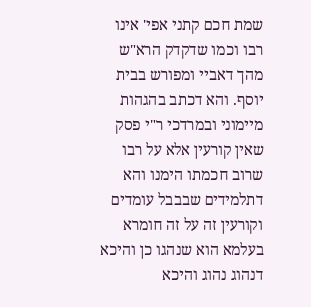שמת חכם קתני אפי' אינו רבו וכמו שדקדק הרא"ש מהך דאביי ומפורש בבית יוסף. והא דכתב בהגהות מיימוני ובמרדכי ר"י פסק שאין קורעין אלא על רבו שרוב חכמתו הימנו והא דתלמידים שבבבל עומדים וקורעין זה על זה חומרא בעלמא הוא שנהגו כן והיכא דנהוג נהוג והיכא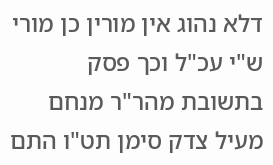דלא נהוג אין מורין כן מורי ש"י עכ"ל וכך פסק בתשובת מהר"ר מנחם מעיל צדק סימן תט"ו התם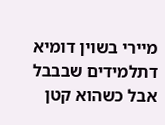מיירי בשוין דומיא דתלמידים שבבבל אבל כשהוא קטן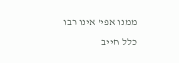ממנו אפי' אינו רבו כלל חייב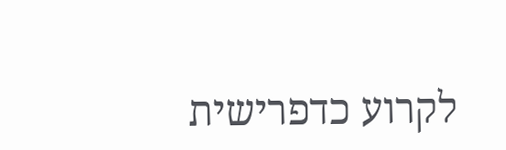לקרוע כדפרישית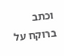וכתב ברוקח על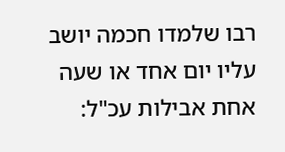רבו שלמדו חכמה יושב עליו יום אחד או שעה אחת אבילות עכ"ל: